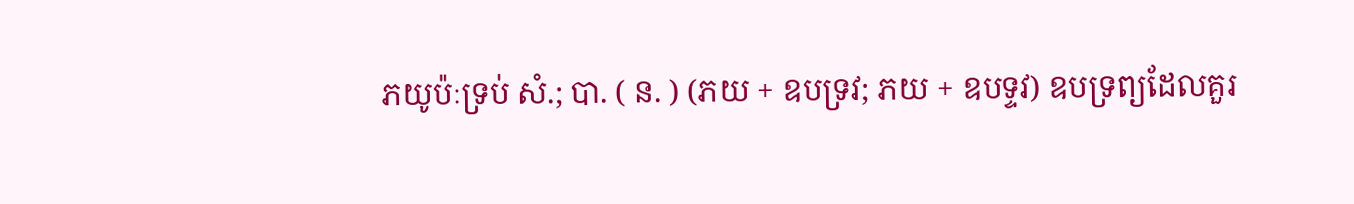ភយូប៉ៈទ្រប់ សំ.; បា. ( ន. ) (ភយ + ឧបទ្រវ; ភយ + ឧបទ្ទវ) ឧបទ្រព្យដែលគួរ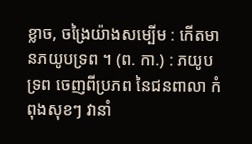ខ្លាច, ចង្រៃយ៉ាងសម្បើម : កើតមានភយូបទ្រព ។ (ព. កា.) : ភយូបទ្រព ចេញពីប្រភព នៃជនពាលា កំពុងសុខៗ វានាំ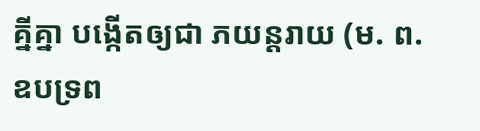គ្នីគ្នា បង្កើតឲ្យជា ភយន្តរាយ (ម. ព. ឧបទ្រព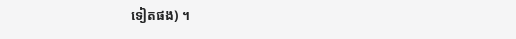ទៀតផង) ។